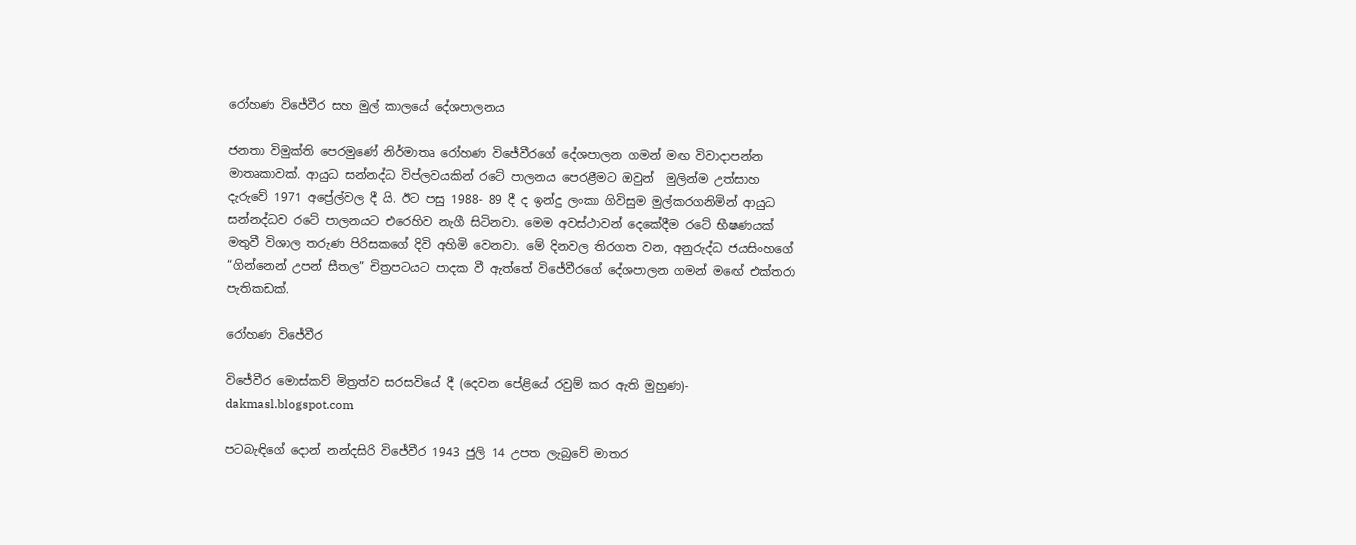රෝහණ විජේවීර සහ මුල් කාලයේ දේශපාලනය

ජනතා විමුක්ති පෙරමුණේ නිර්මාතෘ රෝහණ විජේවීරගේ දේශපාලන ගමන් මඟ විවාදාපන්න මාතෘකාවක්. ආයුධ සන්නද්ධ විප්ලවයකින් රටේ පාලනය පෙරළීමට ඔවුන්  මුලින්ම උත්සාහ දැරුවේ 1971 අප්‍රේල්වල දී යි. ඊට පසු 1988- 89 දී ද ඉන්දු ලංකා ගිවිසුම මුල්කරගනිමින් ආයුධ සන්නද්ධව රටේ පාලනයට එරෙහිව නැගී සිටිනවා. මෙම අවස්ථාවන් දෙකේදීම රටේ භීෂණයක් මතුවී විශාල තරුණ පිරිසකගේ දිවි අහිමි වෙනවා. මේ දිනවල තිරගත වන, අනුරුද්ධ ජයසිංහගේ “ගින්නෙන් උපන් සීතල” චිත්‍රපටයට පාදක වී ඇත්තේ විජේවීරගේ දේශපාලන ගමන් මඟේ එක්තරා පැතිකඩක්.

රෝහණ විජේවීර

විජේවීර මොස්කව් මිත්‍රත්ව සරසවියේ දී (දෙවන පේළියේ රවුම් කර ඇති මුහුණ)- dakmasl.blogspot.com

පටබැඳිගේ දොන් නන්දසිරි විජේවීර 1943 ජුලි 14 උපත ලැබුවේ මාතර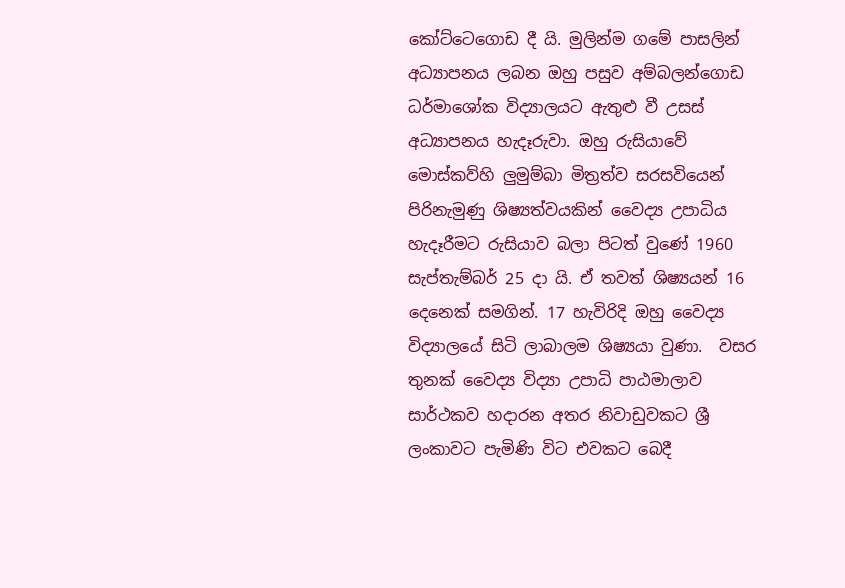කෝට්ටෙගොඩ දී යි. මුලින්ම ගමේ පාසලින් අධ්‍යාපනය ලබන ඔහු පසුව අම්බලන්ගොඩ ධර්මාශෝක විද්‍යාලයට ඇතුළු වී උසස් අධ්‍යාපනය හැදෑරුවා. ඔහු රුසියාවේ මොස්කව්හි ලුමුම්බා මිත්‍රත්ව සරසවියෙන් පිරිනැමුණු ශිෂ්‍යත්වයකින් වෛද්‍ය උපාධිය හැදෑරීමට රුසියාව බලා පිටත් වුණේ 1960 සැප්තැම්බර් 25 දා යි. ඒ තවත් ශිෂ්‍යයන් 16 දෙනෙක් සමගින්. 17 හැවිරිදි ඔහු වෛද්‍ය විද්‍යාලයේ සිටි ලාබාලම ශිෂ්‍යයා වුණා.  වසර තුනක් වෛද්‍ය විද්‍යා උපාධි පාඨමාලාව සාර්ථකව හදාරන අතර නිවාඩුවකට ශ්‍රී ලංකාවට පැමිණි විට එවකට බෙදී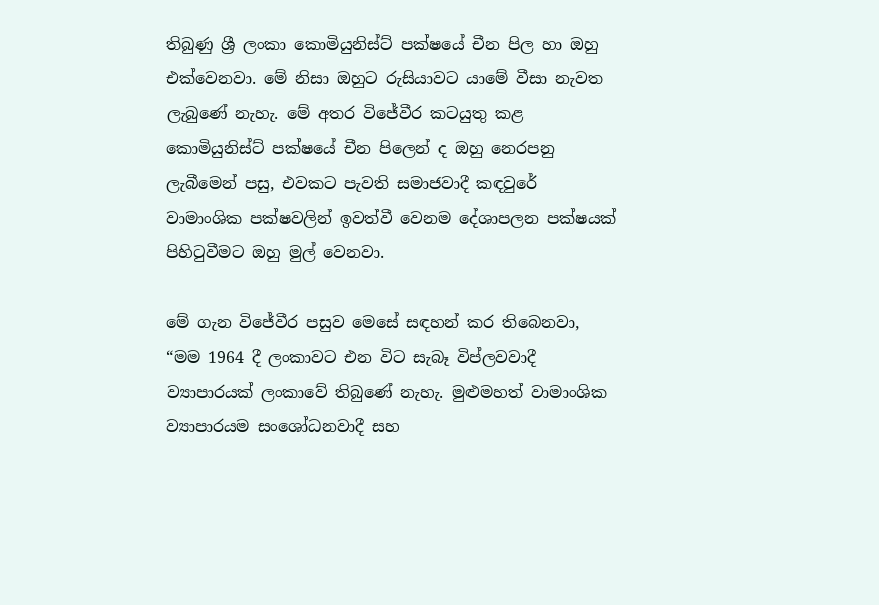තිබුණු ශ්‍රී ලංකා කොමියුනිස්ට් පක්ෂයේ චීන පිල හා ඔහු එක්වෙනවා. මේ නිසා ඔහුට රුසියාවට යාමේ වීසා නැවත ලැබුණේ නැහැ. මේ අතර විජේවීර කටයුතු කළ කොමියුනිස්ට් පක්ෂයේ චීන පිලෙන් ද ඔහු නෙරපනු ලැබීමෙන් පසු, එවකට පැවති සමාජවාදී කඳවුරේ වාමාංශික පක්ෂවලින් ඉවත්වී වෙනම දේශාපලන පක්ෂයක් පිහිටුවීමට ඔහු මුල් වෙනවා.

මේ ගැන විජේවීර පසුව මෙසේ සඳහන් කර තිබෙනවා, “මම 1964 දී ලංකාවට එන විට සැබෑ විප්ලවවාදී ව්‍යාපාරයක් ලංකාවේ තිබුණේ නැහැ. මුළුමහත් වාමාංශික ව්‍යාපාරයම සංශෝධනවාදී සහ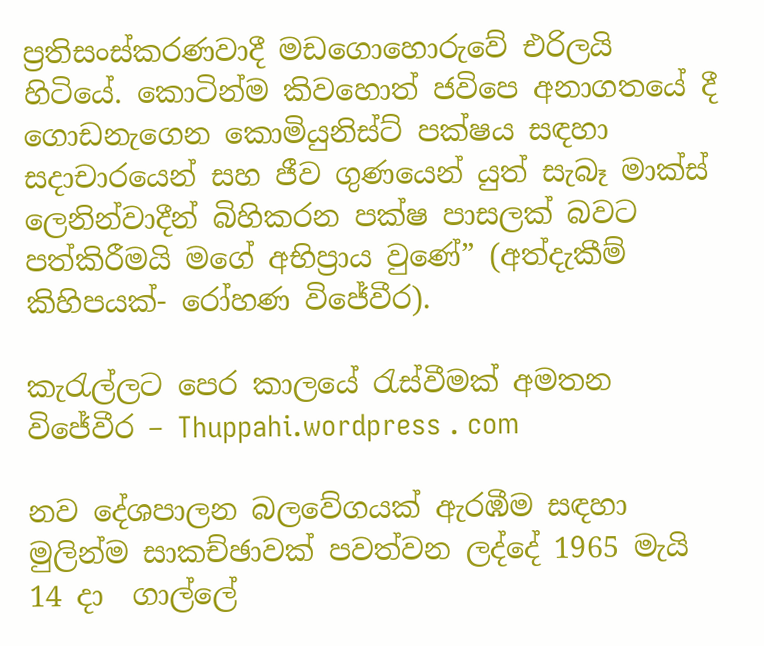ප්‍රතිසංස්කරණවාදී මඩගොහොරුවේ එරිලයි හිටියේ. කොටින්ම කිවහොත් ජවිපෙ අනාගතයේ දී ගොඩනැගෙන කොමියුනිස්ට් පක්ෂය සඳහා සදාචාරයෙන් සහ ජීව ගුණයෙන් යුත් සැබෑ මාක්ස් ලෙනින්වාදීන් බිහිකරන පක්ෂ පාසලක් බවට පත්කිරීමයි මගේ අභිප්‍රාය වුණේ” (අත්දැකීම් කිහිපයක්- රෝහණ විජේවීර).

කැරැල්ලට පෙර කාලයේ රැස්වීමක් අමතන විජේවීර – Thuppahi.wordpress . com

නව දේශපාලන බලවේගයක් ඇරඹීම සඳහා මුලින්ම සාකච්ඡාවක් පවත්වන ලද්දේ 1965 මැයි 14 දා  ගාල්ලේ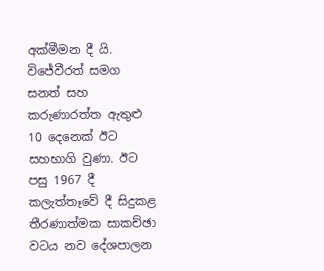අක්මීමන දී යි. විජේවීරත් සමග සනත් සහ කරුණාරත්ත ඇතුළු 10 දෙනෙක් ඊට සහභාගි වුණා. ඊට පසු 1967 දී  කලැත්තෑවේ දී සිදුකළ තීරණාත්මක සාකච්ඡා වටය නව දේශපාලන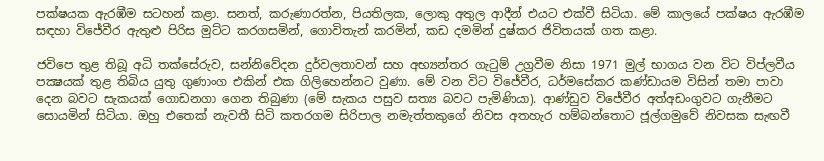පක්ෂයක ඇරඹීම සටහන් කළා. සනත්, කරුණාරත්න, පියතිලක, ලොකු අතුල ආදීන් එයට එක්වී සිටියා. මේ කාලයේ පක්ෂය ඇරඹීම සඳහා විජේවීර ඇතුළු පිරිස මුට්ට කරගසමින්, ගොවිතැන් කරමින්, කඩ දමමින් දුෂ්කර ජිවිතයක් ගත කළා.

ජවිපෙ තුළ තිබූ අධි තක්‌සේරුව, සන්නිවේදන දුර්වලතාවන් සහ අභ්‍යන්තර ගැටුම් උග්‍රවීම නිසා 1971 මුල් භාගය වන විට විප්ලවීය පක්‍ෂයක්‌ තුළ තිබිය යුතු ගුණාංග එකින් එක ගිලිහෙන්නට වුණා. මේ වන විට විජේවීර, ධර්මසේකර කණ්‌ඩායම විසින් තමා පාවා දෙන බවට සැකයක්‌ ගොඩනගා ගෙන තිබුණා (මේ සැකය පසුව සත්‍ය බවට පැමිණියා). ආණ්ඩුව විජේවීර අත්අඩංගුවට ගැනීමට සොයමින් සිටියා. ඔහු එතෙක්‌ නැවතී සිටි කතරගම සිරිපාල නමැත්තකුගේ නිවස අතහැර හම්බන්තොට ජූල්ගමුවේ නිවසක සැඟවී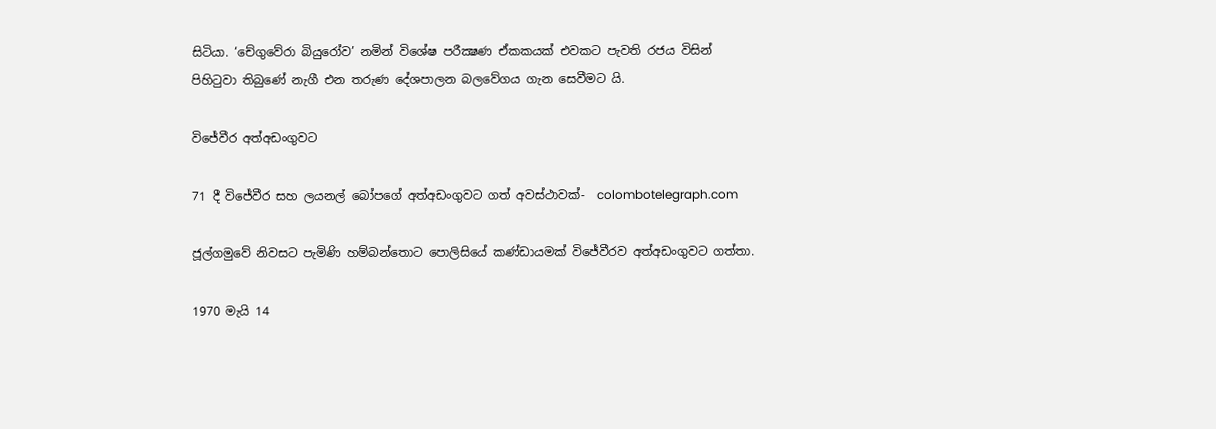සිටියා. ‘චේගුවේරා බියුරෝව’ නමින් විශේෂ පරීක්‍ෂණ ඒකකයක්‌ එවකට පැවති රජය විසින් පිහිටුවා තිබුණේ නැගී එන තරුණ දේශපාලන බලවේගය ගැන සෙවීමට යි.

විජේවීර අත්අඩංගුවට

71 දී විජේවීර සහ ලයනල් බෝපගේ අත්අඩංගුවට ගත් අවස්ථාවක්-  colombotelegraph.com

ජූල්ගමුවේ නිවසට පැමිණි හම්බන්තොට පොලිසියේ කණ්‌ඩායමක්‌ විජේවීරව අත්අඩංගුවට ගත්තා.

1970 මැයි 14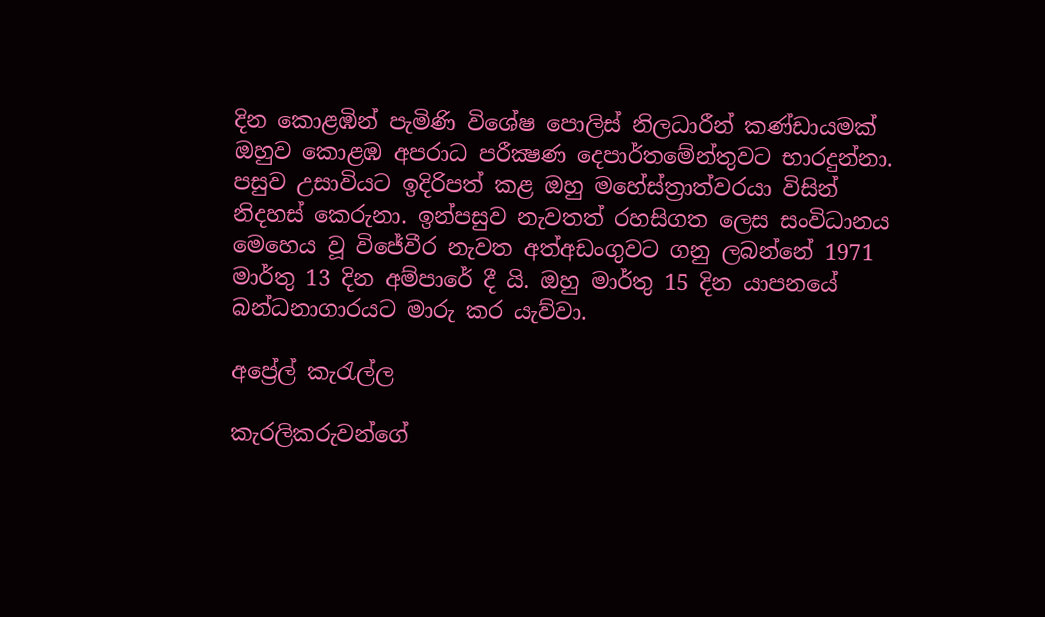දින කොළඹින් පැමිණි විශේෂ පොලිස්‌ නිලධාරීන් කණ්‌ඩායමක්‌ ඔහුව කොළඹ අපරාධ පරීක්‍ෂණ දෙපාර්තමේන්තුවට භාරදුන්නා. පසුව උසාවියට ඉදිරිපත් කළ ඔහු මහේස්ත්‍රාත්වරයා විසින් නිදහස් කෙරුනා. ඉන්පසුව නැවතත් රහසිගත ලෙස සංවිධානය මෙහෙය වූ විජේවීර නැවත අත්අඩංගුවට ගනු ලබන්නේ 1971 මාර්තු 13 දින අම්පාරේ දී යි. ඔහු මාර්තු 15 දින යාපනයේ බන්ධනාගාරයට මාරු කර යැව්වා.

අප්‍රේල් කැරැල්ල

කැරලිකරුවන්ගේ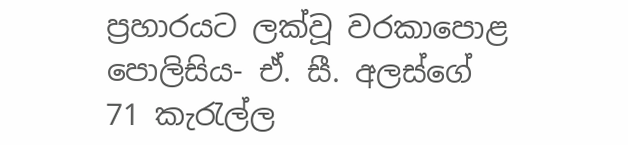ප්‍රහාරයට ලක්වූ වරකාපොළ පොලිසිය- ඒ. සී. අලස්ගේ 71 කැරැල්ල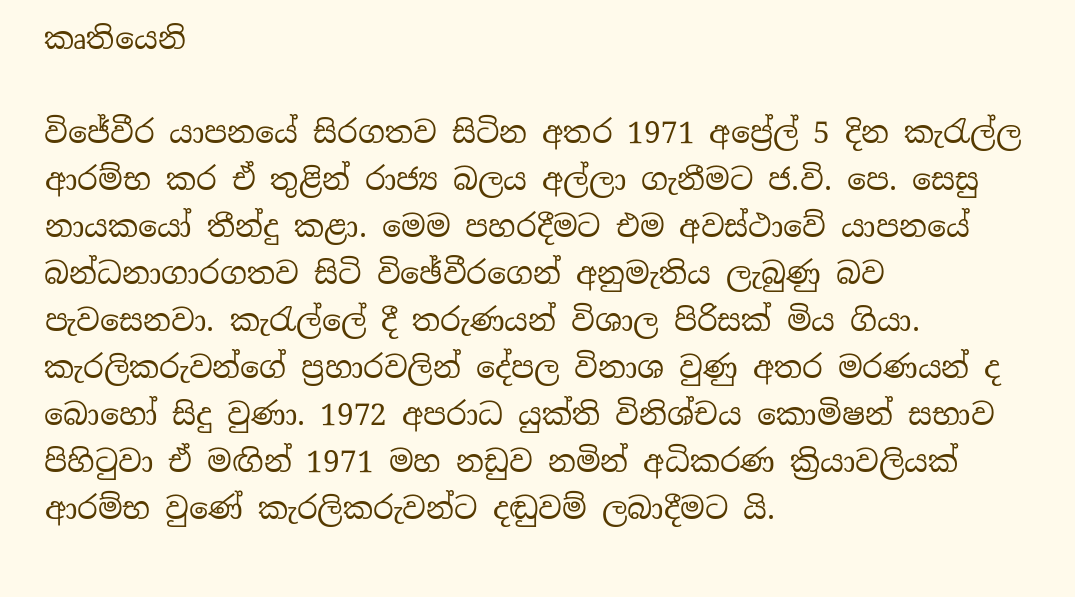කෘතියෙනි

විජේවීර යාපනයේ සිරගතව සිටින අතර 1971 අප්‍රේල් 5 දින කැරැල්ල ආරම්භ කර ඒ තුළින් රාජ්‍ය බලය අල්ලා ගැනීමට ජ.වි. පෙ. සෙසු නායකයෝ තීන්දු කළා. මෙම පහරදීමට එම අවස්‌ථාවේ යාපනයේ බන්ධනාගාරගතව සිටි විඡේවීරගෙන් අනුමැතිය ලැබුණු බව පැවසෙනවා. කැරැල්ලේ දී තරුණයන් විශාල පිරිසක් මිය ගියා. කැරලිකරුවන්ගේ ප්‍රහාරවලින් දේපල විනාශ වුණු අතර මරණයන් ද බොහෝ සිදු වුණා. 1972 අපරාධ යුක්‌ති විනිශ්චය කොමිෂන් සභාව පිහිටුවා ඒ මඟින් 1971 මහ නඩුව නමින් අධිකරණ ක්‍රියාවලියක් ආරම්භ වුණේ කැරලිකරුවන්ට දඬුවම් ලබාදීමට යි.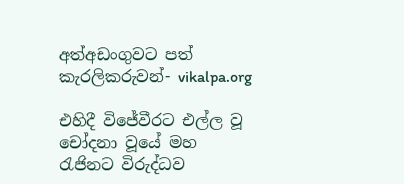අත්අඩංගුවට පත් කැරලිකරුවන්- vikalpa.org

එහිදී විජේවීරට එල්ල වූ චෝදනා වූයේ මහ රැජිනට විරුද්ධව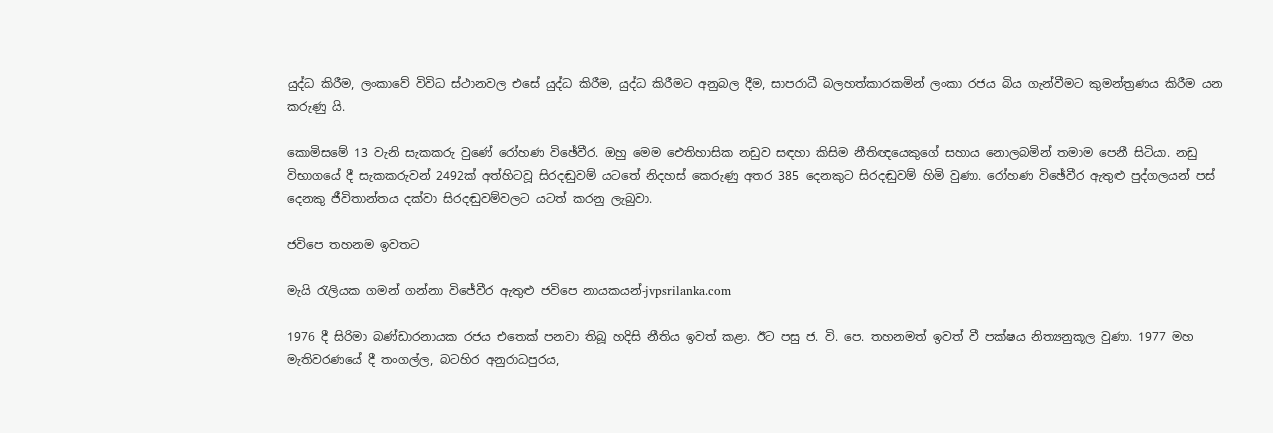යුද්ධ කිරීම, ලංකාවේ විවිධ ස්‌ථානවල එසේ යුද්ධ කිරීම, යුද්ධ කිරීමට අනුබල දීම, සාපරාධී බලහත්කාරකමින් ලංකා රජය බිය ගැන්වීමට කුමන්ත්‍රණය කිරීම යන කරුණු යි.

කොමිසමේ 13 වැනි සැකකරු වුණේ රෝහණ විඡේවීර. ඔහු මෙම ඓතිහාසික නඩුව සඳහා කිසිම නීතිඥයෙකුගේ සහාය නොලබමින් තමාම පෙනී සිටියා. නඩු විභාගයේ දී සැකකරුවන් 2492ක්‌ අත්හිටවූ සිරදඬුවම් යටතේ නිදහස්‌ කෙරුණු අතර 385 දෙනකුට සිරදඬුවම් හිමි වුණා. රෝහණ විඡේවීර ඇතුළු පුද්ගලයන් පස්‌ දෙනකු ජීවිතාන්තය දක්‌වා සිරදඬුවම්වලට යටත් කරනු ලැබුවා.

ජවිපෙ තහනම ඉවතට

මැයි රැලියක ගමන් ගන්නා විජේවීර ඇතුළු ජවිපෙ නායකයන්-jvpsrilanka.com

1976 දී සිරිමා බණ්ඩාරනායක රජය එතෙක් පනවා තිබූ හදිසි නීතිය ඉවත් කළා. ඊට පසු ජ. වි. පෙ. තහනමත් ඉවත් වී පක්ෂය නිත්‍යනුකූල වුණා. 1977 මහ මැතිවරණයේ දී තංගල්ල, බටහිර අනුරාධපුරය,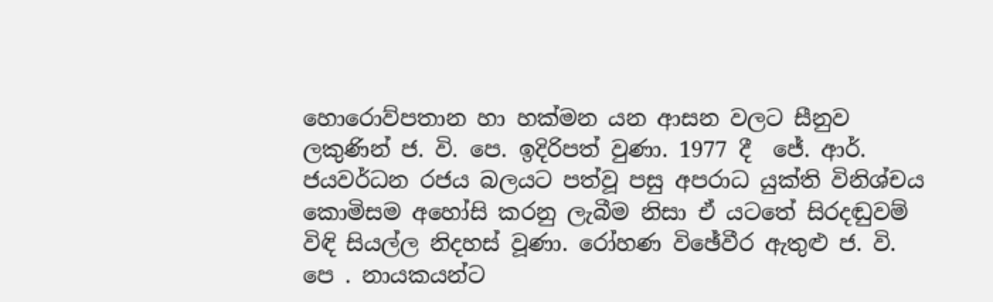හොරොව්පතාන හා හක්මන යන ආසන වලට සීනුව ලකුණින් ජ. වි. පෙ. ඉදිරිපත් වුණා. 1977 දී  ජේ. ආර්. ජයවර්ධන රජය බලයට පත්වූ පසු අපරාධ යුක්‌ති විනිශ්චය කොමිසම අහෝසි කරනු ලැබීම නිසා ඒ යටතේ සිරදඬුවම් විඳි සියල්ල නිදහස්‌ වූණා. රෝහණ විඡේවීර ඇතුළු ජ. වි. පෙ . නායකයන්ට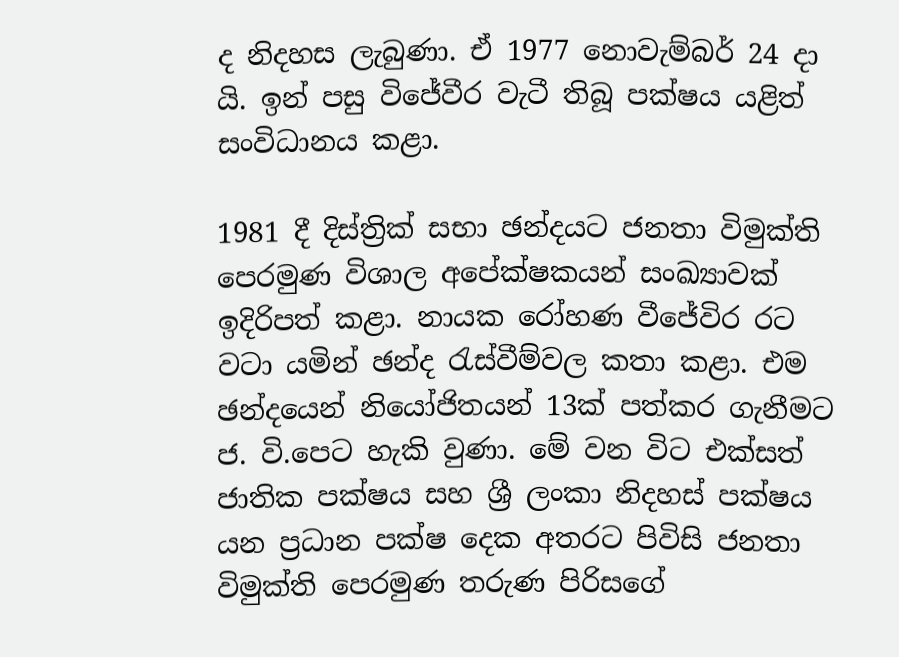ද නිදහස ලැබුණා. ඒ 1977 නොවැම්බර් 24 දා යි. ඉන් පසු විජේවීර වැටී තිබූ පක්ෂය යළිත් සංවිධානය කළා.

1981 දී දිස්ත්‍රික් සභා ඡන්දයට ජනතා විමුක්ති පෙරමුණ විශාල අපේක්ෂකයන් සංඛ්‍යාවක් ඉදිරිපත් කළා. නායක රෝහණ වීජේවිර රට වටා යමින් ඡන්ද රැස්වීම්වල කතා කළා. එම ඡන්දයෙන් නියෝජිතයන් 13ක් පත්කර ගැනීමට ජ. වි.පෙට හැකි වුණා. මේ වන විට එක්සත් ජාතික පක්ෂය සහ ශ්‍රී ලංකා නිදහස් පක්ෂය යන ප්‍රධාන පක්ෂ දෙක අතරට පිවිසි ජනතා විමුක්ති පෙරමුණ තරුණ පිරිසගේ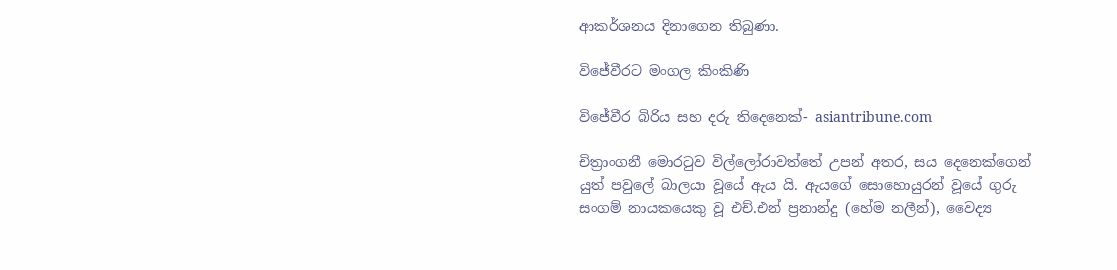ආකර්ශනය දිනාගෙන තිබුණා.

විජේවීරට මංගල කිංකිණි

විජේවීර බිරිය සහ දරු තිදෙනෙක්- asiantribune.com

චිත්‍රාංගනී මොරටුව විල්ලෝරාවත්තේ උපන් අතර, සය දෙනෙක්ගෙන් යුත් පවුලේ බාලයා වූයේ ඇය යි. ඇයගේ සොහොයුරන් වූයේ ගුරු සංගම් නායකයෙකු වූ එච්.එන් ප්‍රනාන්දු (හේම නලීන්), වෛද්‍ය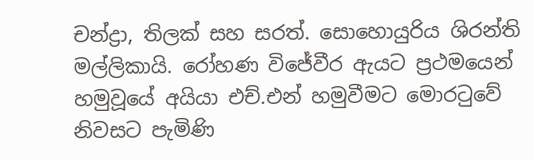චන්ද්‍රා, තිලක් සහ සරත්. සොහොයුරිය ශිරන්ති මල්ලිකායි. රෝහණ විජේවීර ඇයට ප්‍රථමයෙන් හමුවූයේ අයියා එච්.එන් හමුවීමට මොරටුවේ නිවසට පැමිණි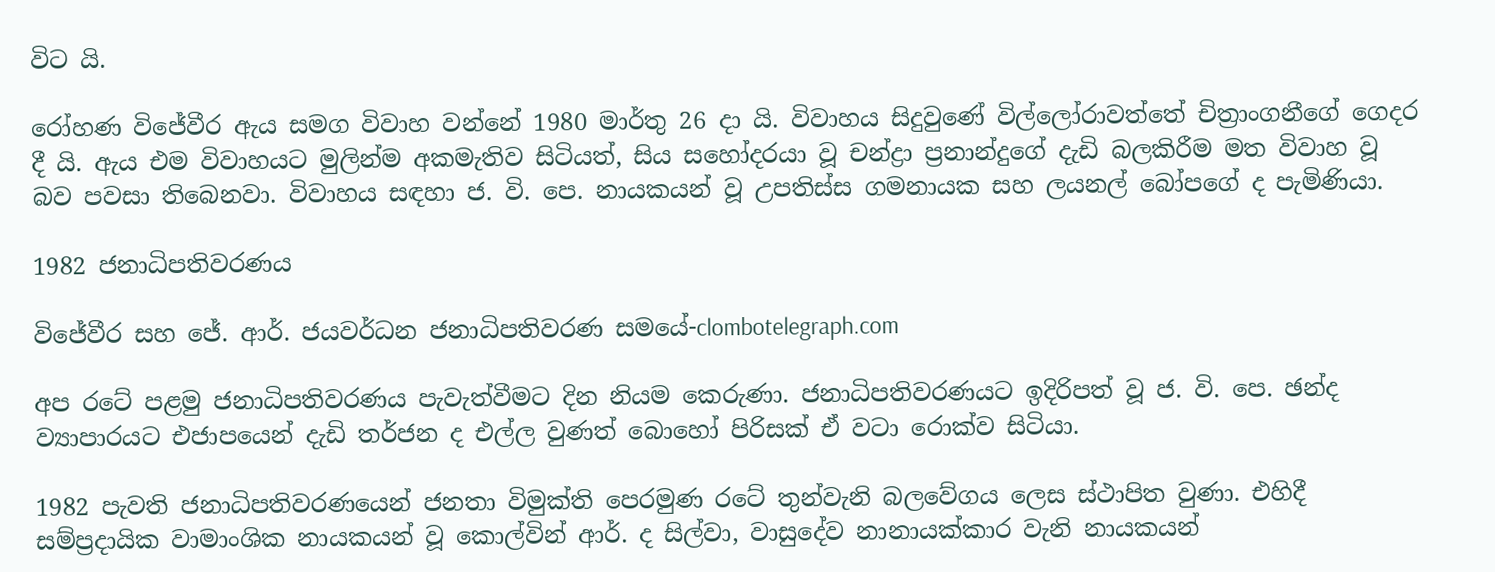විට යි.

රෝහණ විජේවීර ඇය සමග විවාහ වන්නේ 1980 මාර්තු 26 දා යි. විවාහය සිදුවුණේ විල්ලෝරාවත්තේ චිත්‍රාංගනීගේ ගෙදර දී යි. ඇය එම විවාහයට මුලින්ම අකමැතිව සිටියත්, සිය සහෝදරයා වූ චන්ද්‍රා ප්‍රනාන්දුගේ දැඩි බලකිරීම මත විවාහ වූ බව පවසා තිබෙනවා. විවාහය සඳහා ජ. වි. පෙ. නායකයන් වූ උපතිස්ස ගමනායක සහ ලයනල් බෝපගේ ද පැමිණියා.

1982 ජනාධිපතිවරණය

විජේවීර සහ ජේ. ආර්. ජයවර්ධන ජනාධිපතිවරණ සමයේ-clombotelegraph.com

අප රටේ පළමු ජනාධිපතිවරණය පැවැත්වීමට දින නියම කෙරුණා. ජනාධිපතිවරණයට ඉදිරිපත් වූ ජ. වි. පෙ. ඡන්ද ව්‍යාපාරයට එජාපයෙන් දැඩි තර්ජන ද එල්ල වුණත් බොහෝ පිරිසක් ඒ වටා රොක්ව සිටියා.

1982 පැවති ජනාධිපතිවරණයෙන් ජනතා විමුක්ති පෙරමුණ රටේ තුන්වැනි බලවේගය ලෙස ස්ථාපිත වුණා. එහිදී සම්ප්‍රදායික වාමාංශික නායකයන් වූ කොල්වින් ආර්. ද සිල්වා, වාසුදේව නානායක්කාර වැනි නායකයන්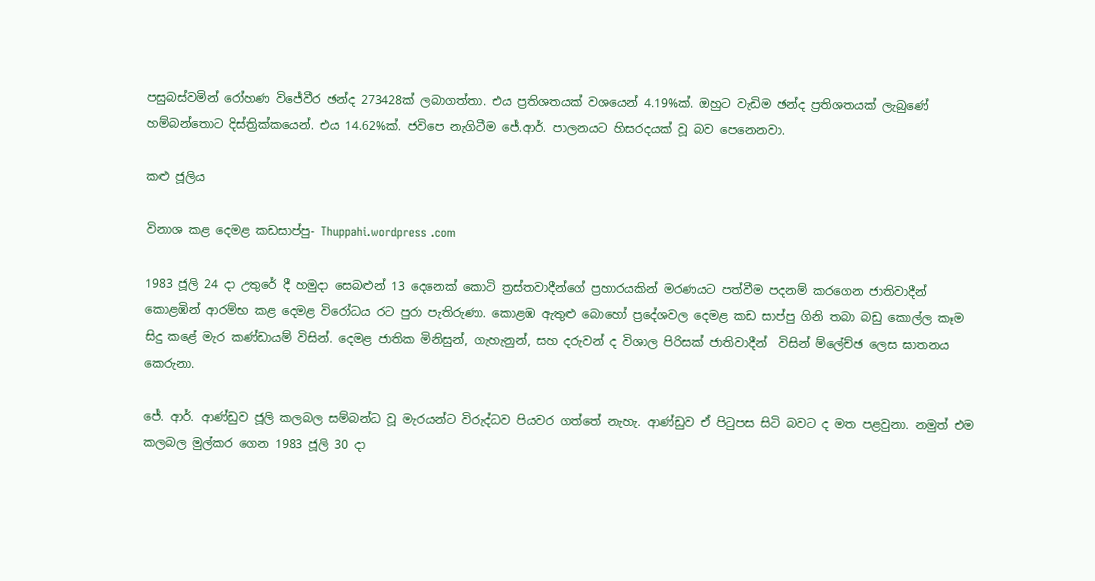පසුබස්වමින් රෝහණ විජේවීර ඡන්ද 273428ක් ලබාගත්තා. එය ප්‍රතිශතයක් වශයෙන් 4.19%ක්. ඔහුට වැඩිම ඡන්ද ප්‍රතිශතයක් ලැබුණේ හම්බන්තොට දිස්ත්‍රික්කයෙන්. එය 14.62%ක්. ජවිපෙ නැගිටීම ජේ.ආර්. පාලනයට හිසරදයක් වූ බව පෙනෙනවා.

කළු ජූලිය

විනාශ කළ දෙමළ කඩසාප්පු- Thuppahi.wordpress .com

1983 ජූලි 24 දා උතුරේ දී හමුදා සෙබළුන් 13 දෙනෙක් කොටි ත්‍රස්තවාදීන්ගේ ප්‍රහාරයකින් මරණයට පත්වීම පදනම් කරගෙන ජාතිවාදීන් කොළඹින් ආරම්භ කළ දෙමළ විරෝධය රට පුරා පැතිරුණා. කොළඹ ඇතුළු බොහෝ ප්‍රදේශවල දෙමළ කඩ සාප්පු ගිනි තබා බඩු කොල්ල කෑම සිදු කළේ මැර කණ්ඩායම් විසින්. දෙමළ ජාතික මිනිසුන්, ගැහැනුන්, සහ දරුවන් ද විශාල පිරිසක් ජාතිවාදීන්  විසින් ම්ලේච්ඡ ලෙස ඝාතනය කෙරුනා.

ජේ. ආර්. ආණ්‌ඩුව ජූලි කලබල සම්බන්ධ වූ මැරයන්ට විරුද්ධව පියවර ගත්තේ නැහැ. ආණ්ඩුව ඒ පිටුපස සිටි බවට ද මත පළවුනා. නමුත් එම කලබල මුල්කර ගෙන 1983 ජූලි 30 දා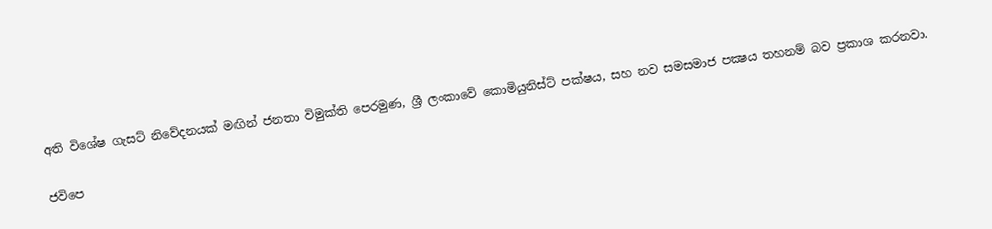අති විශේෂ ගැසට්‌ නිවේදනයක්‌ මඟින් ජනතා විමුක්‌ති පෙරමුණ, ශ්‍රී ලංකාවේ කොමියුනිස්‌ට්‌ පක්‌ෂය, සහ නව සමසමාජ පක්‍ෂය තහනම් බව ප්‍රකාශ කරනවා.

ජවිපෙ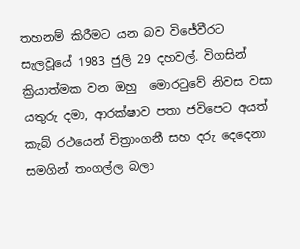තහනම් කිරීමට යන බව විජේවීරට සැලවූයේ 1983 ජුලි 29 දහවල්. විගසින් ක්‍රියාත්මක වන ඔහු  මොරටුවේ නිවස වසා යතුරු දමා, ආරක්ෂාව පතා ජවිපෙට අයත් කැබ් රථයෙන් චිත්‍රාංගනී සහ දරු දෙදෙනා සමගින් තංගල්ල බලා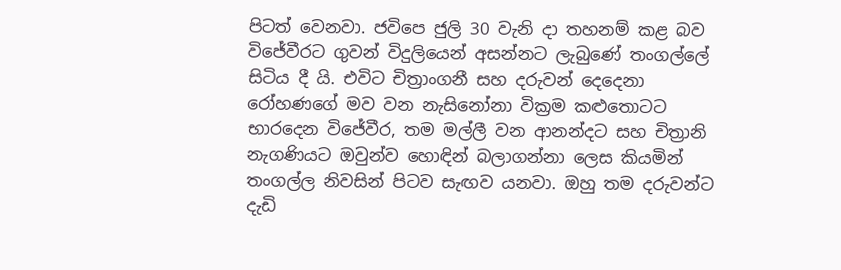පිටත් වෙනවා. ජවිපෙ ජුලි 30 වැනි දා තහනම් කළ බව විජේවීරට ගුවන් විදුලියෙන් අසන්නට ලැබුණේ තංගල්ලේ සිටිය දී යි. එවිට චිත්‍රාංගනී සහ දරුවන් දෙදෙනා රෝහණගේ මව වන නැසිනෝනා වික්‍රම කළුතොටට භාරදෙන විජේවීර, තම මල්ලී වන ආනන්දට සහ චිත්‍රානි නැගණියට ඔවුන්ව හොඳින් බලාගන්නා ලෙස කියමින් තංගල්ල නිවසින් පිටව සැඟව යනවා. ඔහු තම දරුවන්ට දැඩි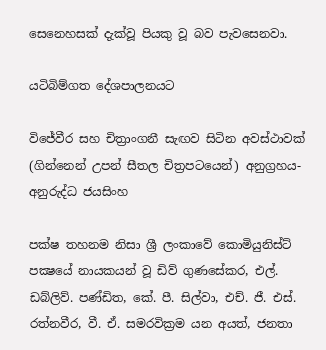සෙනෙහසක් දැක්වූ පියකු වූ බව පැවසෙනවා.

යටිබිම්ගත දේශපාලනයට

විජේවීර සහ චිත්‍රාංගනී සැඟව සිටින අවස්ථාවක් (ගින්නෙන් උපන් සීතල චිත්‍රපටයෙන්) අනුග්‍රහය- අනුරුද්ධ ජයසිංහ

පක්ෂ තහනම නිසා ශ්‍රී ලංකාවේ කොමියුනිස්‌ට්‌ පක්‍ෂයේ නායකයන් වූ ඩිව් ගුණසේකර, එල්. ඩබ්ලිව්. පණ්‌ඩිත, කේ. පී. සිල්වා, එච්. ජී. එස්‌. රත්නවීර, වී. ඒ. සමරවික්‍රම යන අයත්, ජනතා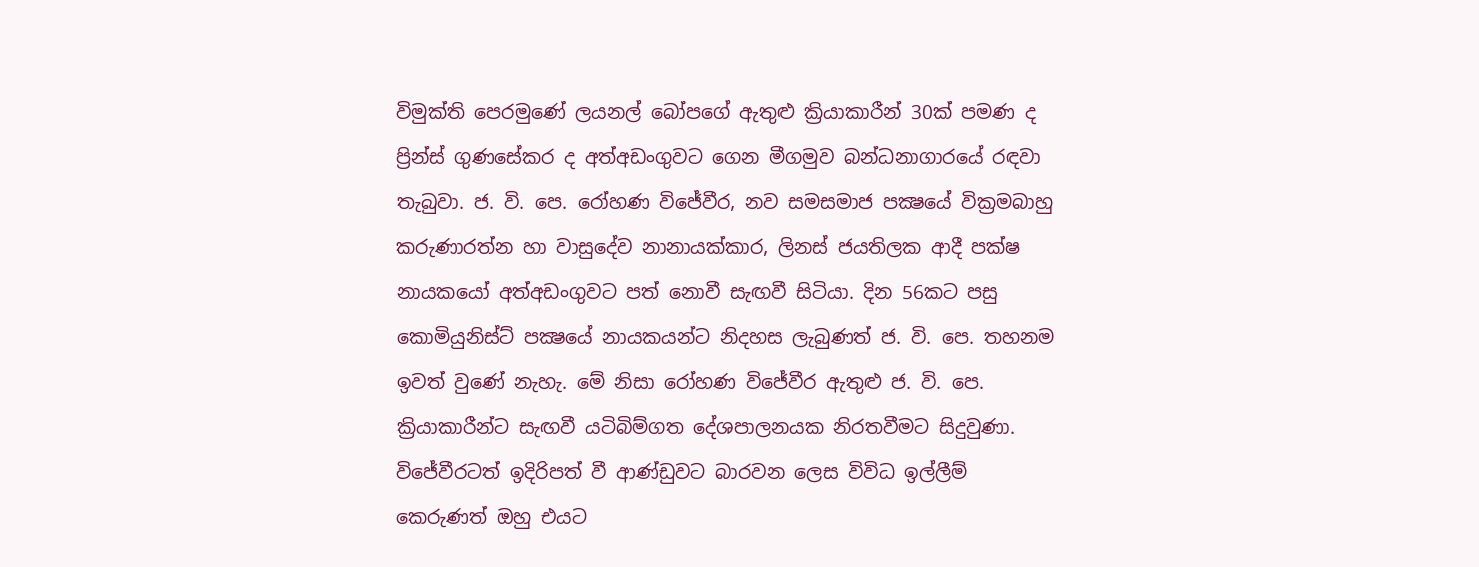විමුක්‌ති පෙරමුණේ ලයනල් බෝපගේ ඇතුළු ක්‍රියාකාරීන් 30ක්‌ පමණ ද ප්‍රින්ස්‌ ගුණසේකර ද අත්අඩංගුවට ගෙන මීගමුව බන්ධනාගාරයේ රඳවා තැබුවා. ජ. වි. පෙ. රෝහණ විජේවීර, නව සමසමාජ පක්‍ෂයේ වික්‍රමබාහු කරුණාරත්න හා වාසුදේව නානායක්‌කාර, ලිනස්‌ ජයතිලක ආදී පක්ෂ නායකයෝ අත්අඩංගුවට පත් නොවී සැඟවී සිටියා. දින 56කට පසු කොමියුනිස්‌ට්‌ පක්‍ෂයේ නායකයන්ට නිදහස ලැබුණත් ජ. වි. පෙ. තහනම ඉවත් වුණේ නැහැ. මේ නිසා රෝහණ විජේවීර ඇතුළු ජ. වි. පෙ. ක්‍රියාකාරීන්ට සැඟවී යටිබිම්ගත දේශපාලනයක නිරතවීමට සිදුවුණා. විජේවීරටත් ඉදිරිපත් වී ආණ්ඩුවට බාරවන ලෙස විවිධ ඉල්ලීම් කෙරුණත් ඔහු එයට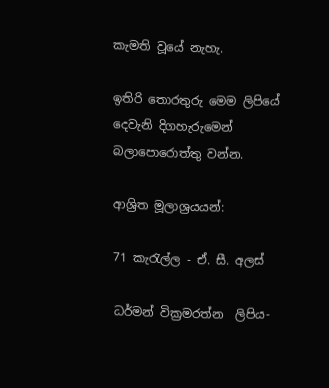කැමති වූයේ නැහැ.

ඉතිරි තොරතුරු මෙම ලිපියේ දෙවැනි දිගහැරුමෙන් බලාපොරොත්තු වන්න.

ආශ්‍රිත මූලාශ්‍රයයන්:

71 කැරැල්ල - ඒ. සී. අලස්

ධර්මන් වික්‍රමරත්න  ලිපිය-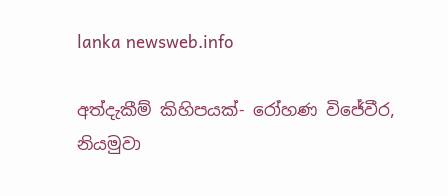lanka newsweb.info

අත්දැකීම් කිහිපයක්- රෝහණ විජේවීර, නියමුවා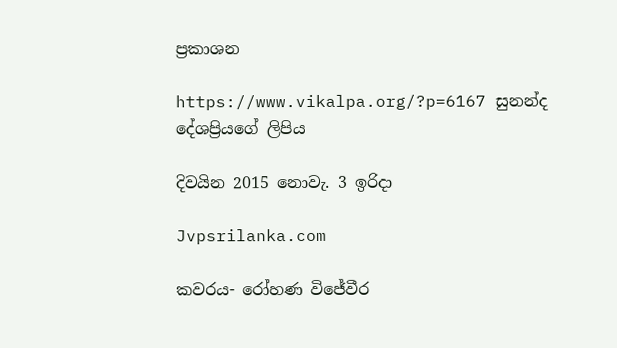ප්‍රකාශන

https://www.vikalpa.org/?p=6167 සුනන්ද දේශප්‍රියගේ ලිපිය

දිවයින 2015 නොවැ. 3 ඉරිදා

Jvpsrilanka.com

කවරය- රෝහණ විජේවීර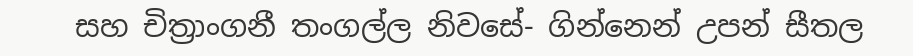සහ චිත්‍රාංගනී තංගල්ල නිවසේ- ගින්නෙන් උපන් සීතල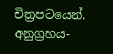චිත්‍රපටයෙන්. අනුග්‍රහය-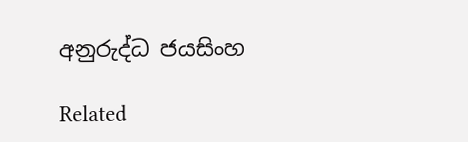අනුරුද්ධ ජයසිංහ

Related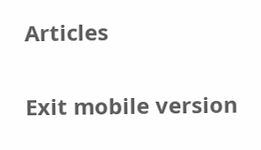Articles

Exit mobile version